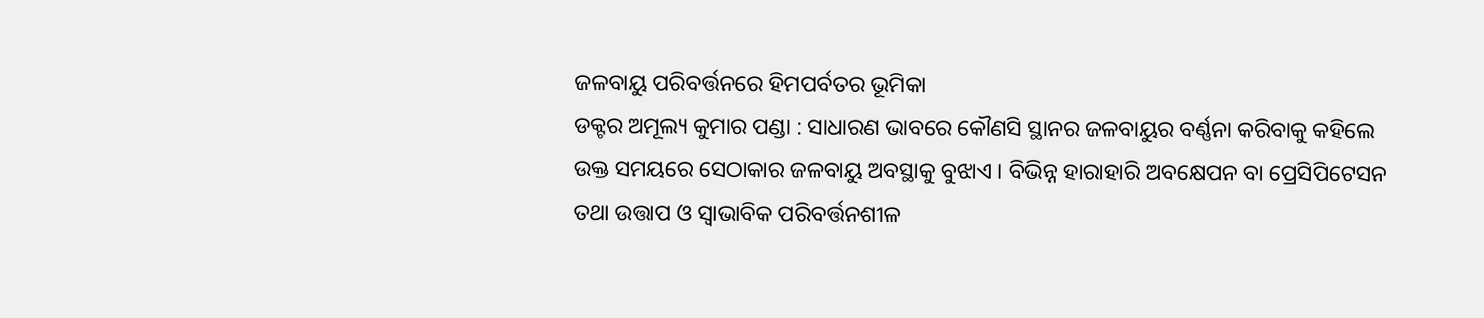ଜଳବାୟୁ ପରିବର୍ତ୍ତନରେ ହିମପର୍ବତର ଭୂମିକା
ଡକ୍ଟର ଅମୂଲ୍ୟ କୁମାର ପଣ୍ଡା : ସାଧାରଣ ଭାବରେ କୌଣସି ସ୍ଥାନର ଜଳବାୟୁର ବର୍ଣ୍ଣନା କରିବାକୁ କହିଲେ ଉକ୍ତ ସମୟରେ ସେଠାକାର ଜଳବାୟୁ ଅବସ୍ଥାକୁ ବୁଝାଏ । ବିଭିନ୍ନ ହାରାହାରି ଅବକ୍ଷେପନ ବା ପ୍ରେସିପିଟେସନ ତଥା ଉତ୍ତାପ ଓ ସ୍ୱାଭାବିକ ପରିବର୍ତ୍ତନଶୀଳ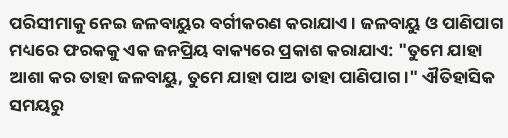ପରିସୀମାକୁ ନେଇ ଜଳବାୟୁର ବର୍ଗୀକରଣ କରାଯାଏ । ଜଳବାୟୁ ଓ ପାଣିପାଗ ମଧ୍ୟରେ ଫରକକୁ ଏକ ଜନପ୍ରିୟ ବାକ୍ୟରେ ପ୍ରକାଶ କରାଯାଏ: "ତୁମେ ଯାହା ଆଶା କର ତାହା ଜଳବାୟୁ, ତୁମେ ଯାହା ପାଅ ତାହା ପାଣିପାଗ ।" ଐତିହାସିକ ସମୟରୁ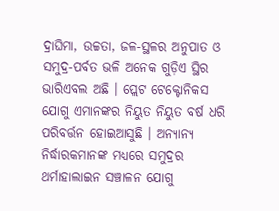ଦ୍ରାଘିମା, ଉଚ୍ଚତା, ଜଳ-ସ୍ଥଳର ଅନୁପାତ ଓ ସମୁଦ୍ର-ପର୍ବତ ଭଳି ଅନେକ ଗୁଡ଼ିଏ ସ୍ଥିର ଭାରିଏବଲ ଅଛି । ପ୍ଲେଟ ଟେକ୍ଟୋନିକସ ଯୋଗୁ ଏମାନଙ୍କର ନିୟୁତ ନିୟୁତ ବର୍ଷ ଧରି ପରିବର୍ତ୍ତନ ହୋଇଆସୁଛି । ଅନ୍ୟାନ୍ୟ ନିର୍ଦ୍ଧାରକମାନଙ୍କ ମଧ୍ୟରେ ସମୁଦ୍ରର ଥର୍ମାହାଲାଇନ ସଞ୍ଚାଳନ ଯୋଗୁ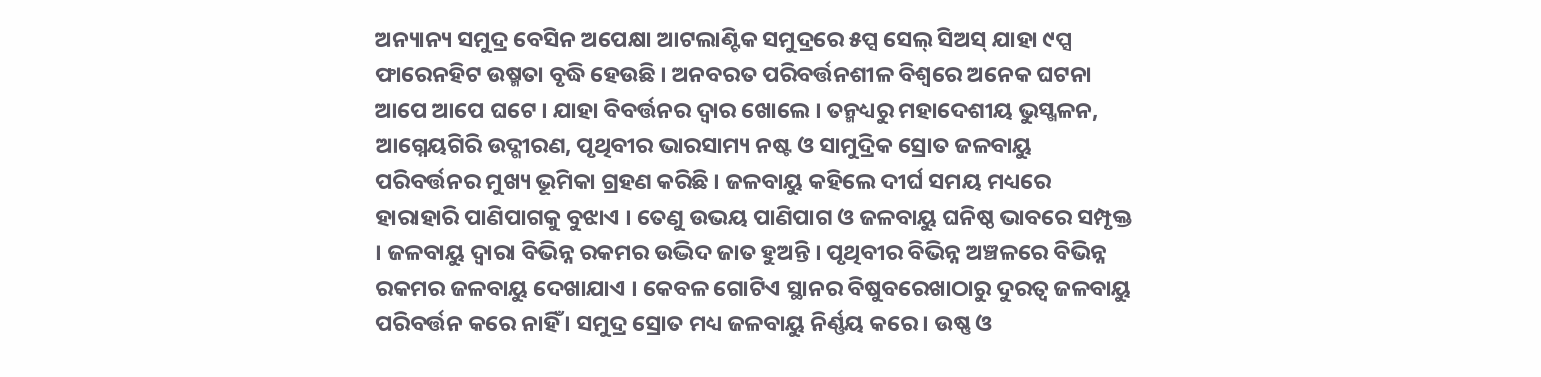ଅନ୍ୟାନ୍ୟ ସମୁଦ୍ର ବେସିନ ଅପେକ୍ଷା ଆଟଲାଣ୍ଟିକ ସମୁଦ୍ରରେ ୫ପ୍ସ ସେଲ୍ ସିଅସ୍ ଯାହା ୯ପ୍ସ ଫାରେନହିଟ ଉଷ୍ମତା ବୃଦ୍ଧି ହେଉଛି । ଅନବରତ ପରିବର୍ତ୍ତନଶୀଳ ବିଶ୍ୱରେ ଅନେକ ଘଟନା ଆପେ ଆପେ ଘଟେ । ଯାହା ବିବର୍ତ୍ତନର ଦ୍ୱାର ଖୋଲେ । ତନ୍ମଧ୍ୟରୁ ମହାଦେଶୀୟ ଭୁସ୍ଖଳନ, ଆଗ୍ନେୟଗିରି ଉଦ୍ଗୀରଣ, ପୃଥିବୀର ଭାରସାମ୍ୟ ନଷ୍ଟ ଓ ସାମୁଦ୍ରିକ ସ୍ରୋତ ଜଳବାୟୁ ପରିବର୍ତ୍ତନର ମୁଖ୍ୟ ଭୂମିକା ଗ୍ରହଣ କରିଛି । ଜଳବାୟୁ କହିଲେ ଦୀର୍ଘ ସମୟ ମଧ୍ୟରେ ହାରାହାରି ପାଣିପାଗକୁ ବୁଝାଏ । ତେଣୁ ଉଭୟ ପାଣିପାଗ ଓ ଜଳବାୟୁ ଘନିଷ୍ଠ ଭାବରେ ସମ୍ପୃକ୍ତ । ଜଳବାୟୁ ଦ୍ୱାରା ବିଭିନ୍ନ ରକମର ଉଦ୍ଭିଦ ଜାତ ହୁଅନ୍ତି । ପୃଥିବୀର ବିଭିନ୍ନ ଅଞ୍ଚଳରେ ବିଭିନ୍ନ ରକମର ଜଳବାୟୁ ଦେଖାଯାଏ । କେବଳ ଗୋଟିଏ ସ୍ଥାନର ବିଷୁବରେଖାଠାରୁ ଦୁରତ୍ୱ ଜଳବାୟୁ ପରିବର୍ତ୍ତନ କରେ ନାହିଁ । ସମୁଦ୍ର ସ୍ରୋତ ମଧ୍ୟ ଜଳବାୟୁ ନିର୍ଣ୍ଣୟ କରେ । ଉଷ୍ଣ ଓ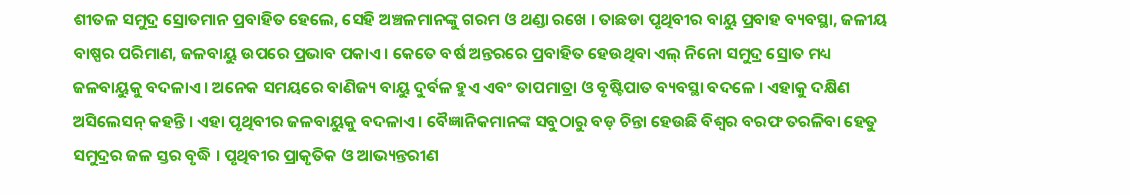ଶୀତଳ ସମୁଦ୍ର ସ୍ରୋତମାନ ପ୍ରବାହିତ ହେଲେ, ସେହି ଅଞ୍ଚଳମାନଙ୍କୁ ଗରମ ଓ ଥଣ୍ଡା ରଖେ । ତାଛଡା ପୃଥିବୀର ବାୟୁ ପ୍ରବାହ ବ୍ୟବସ୍ଥା, ଜଳୀୟ ବାଷ୍ପର ପରିମାଣ, ଜଳବାୟୁ ଉପରେ ପ୍ରଭାବ ପକାଏ । କେତେ ବର୍ଷ ଅନ୍ତରରେ ପ୍ରବାହିତ ହେଉଥିବା ଏଲ୍ ନିନୋ ସମୁଦ୍ର ସ୍ରୋତ ମଧ୍ୟ ଜଳବାୟୁକୁ ବଦଳାଏ । ଅନେକ ସମୟରେ ବାଣିଜ୍ୟ ବାୟୁ ଦୁର୍ବଳ ହୁଏ ଏବଂ ତାପମାତ୍ରା ଓ ବୃଷ୍ଟିପାତ ବ୍ୟବସ୍ଥା ବଦଳେ । ଏହାକୁ ଦକ୍ଷିଣ ଅସିଲେସନ୍ କହନ୍ତି । ଏହା ପୃଥିବୀର ଜଳବାୟୁକୁ ବଦଳାଏ । ବୈଜ୍ଞାନିକମାନଙ୍କ ସବୁଠାରୁ ବଡ଼ ଚିନ୍ତା ହେଉଛି ବିଶ୍ୱର ବରଫ ତରଳିବା ହେତୁ ସମୁଦ୍ରର ଜଳ ସ୍ତର ବୃଦ୍ଧି । ପୃଥିବୀର ପ୍ରାକୃତିକ ଓ ଆଭ୍ୟନ୍ତରୀଣ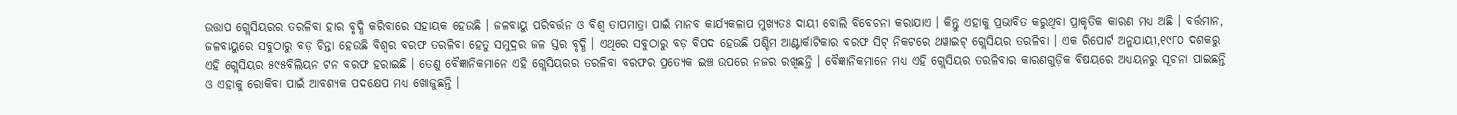ଉତ୍ତାପ ଗ୍ଲେସିୟରର ତରଳିବା ହାର ବୃଦ୍ଧି କରିବାରେ ସହାୟକ ହେଉଛି । ଜଳବାୟୁ ପରିବର୍ତ୍ତନ ଓ ବିଶ୍ୱ ତାପମାତ୍ରା ପାଇଁ ମାନବ କାର୍ଯ୍ୟକଳାପ ମୁଖ୍ୟତଃ ଦାୟୀ ବୋଲି ବିବେଚନା କରାଯାଏ । କିନ୍ତୁ ଏହାକୁ ପ୍ରଭାବିତ କରୁଥିବା ପ୍ରାକୃତିକ କାରଣ ମଧ୍ୟ ଅଛି । ବର୍ତ୍ତମାନ, ଜଳବାୟୁରେ ସବୁଠାରୁ ବଡ଼ ଚିନ୍ତା ହେଉଛି ବିଶ୍ୱର ବରଫ ତରଳିବା ହେତୁ ସମୁଦ୍ରର ଜଳ ସ୍ତର ବୃଦ୍ଧି । ଏଥିରେ ସବୁଠାରୁ ବଡ଼ ବିପଦ ହେଉଛି ପଶ୍ଚିମ ଆଣ୍ଟାର୍କାଟିକାର ବରଫ ସିଟ୍ ନିକଟରେ ଥୱାଇଟ୍ ଗ୍ଲେସିୟର ତରଳିବା । ଏକ ରିପୋର୍ଟ ଅନୁଯାୟୀ,୧୯୮୦ ଦଶକରୁ ଏହି ଗ୍ଲେସିୟର ୫୯୫ବିଲିୟନ ଟନ ବରଫ ହରାଇଛି । ତେଣୁ ବୈଜ୍ଞାନିକମାନେ ଏହି ଗ୍ଲେସିୟରର ତରଳିବା ବରଫର ପ୍ରତ୍ୟେକ ଇଞ୍ଚ ଉପରେ ନଜର ରଖିଛନ୍ତି । ବୈଜ୍ଞାନିକମାନେ ମଧ୍ୟ ଏହି ଗ୍ଲେସିୟର ତରଳିବାର କାରଣଗୁଡ଼ିକ ବିଷୟରେ ଅଧ୍ୟୟନରୁ ସୂଚନା ପାଇଛନ୍ତି ଓ ଏହାକୁ ରୋକିବା ପାଇଁ ଆବଶ୍ୟକ ପଦକ୍ଷେପ ମଧ୍ୟ ଖୋଜୁଛନ୍ତି ।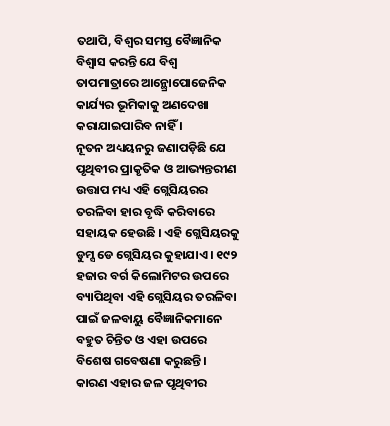ତଥାପି, ବିଶ୍ୱର ସମସ୍ତ ବୈଜ୍ଞାନିକ ବିଶ୍ୱାସ କରନ୍ତି ଯେ ବିଶ୍ୱ ତାପମାତ୍ରାରେ ଆନ୍ଥ୍ରୋପୋଜେନିକ କାର୍ଯ୍ୟର ଭୂମିକାକୁ ଅଣଦେଖା କରାଯାଇପାରିବ ନାହିଁ ।
ନୂତନ ଅଧ୍ୟୟନରୁ ଜଣାପଡ଼ିଛି ଯେ ପୃଥିବୀର ପ୍ରାକୃତିକ ଓ ଆଭ୍ୟନ୍ତରୀଣ ଉତ୍ତାପ ମଧ୍ୟ ଏହି ଗ୍ଲେସିୟରର ତରଳିବା ହାର ବୃଦ୍ଧି କରିବାରେ ସହାୟକ ହେଉଛି । ଏହି ଗ୍ଲେସିୟରକୁ ଡୁମ୍ସ ଡେ ଗ୍ଲେସିୟର କୁହାଯାଏ । ୧୯୨ ହଜାର ବର୍ଗ କିଲୋମିଟର ଉପରେ ବ୍ୟାପିଥିବା ଏହି ଗ୍ଲେସିୟର ତରଳିବା ପାଇଁ ଜଳବାୟୁ ବୈଜ୍ଞାନିକମାନେ ବହୁତ ଚିନ୍ତିତ ଓ ଏହା ଉପରେ ବିଶେଷ ଗବେଷଣା କରୁଛନ୍ତି । କାରଣ ଏହାର ଜଳ ପୃଥିବୀର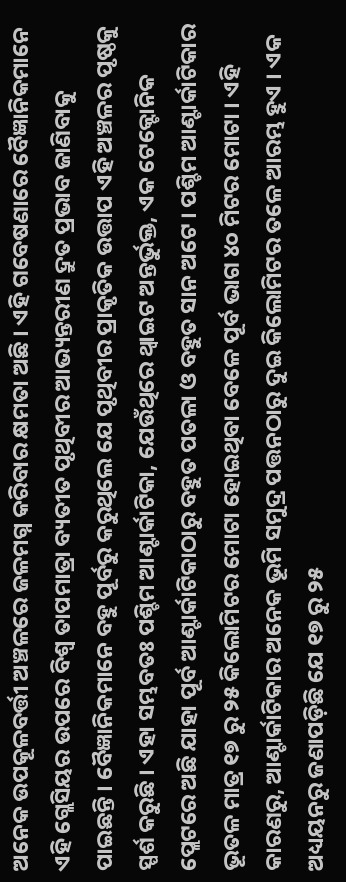ଅନେକ ଉପକୂଳବର୍ତ୍ତୀ ଅଞ୍ଚଳରେ ଜଳମଗ୍ନ କରିବାର କ୍ଷମତା ଅଛି । ଏହି ଗବେଷଣାରେ ବୈଜ୍ଞାନିକମାନେ ଏହି ଗ୍ଲେସିୟର ଉପରେ ବିଶ୍ୱ ତାପମାତ୍ରା ବ୍ୟତୀତ ପୃଥିବୀର ଆଭ୍ୟନ୍ତରୀଣ ଦ୍ରୁତ ପ୍ରଭାବ ଜାଣିବାକୁ ପାଇଛନ୍ତି । ବୈଜ୍ଞାନିକମାନେ ବହୁ ପୂର୍ବରୁ କରୁଥିଲେ ଯେ ପୃଥିବୀର ପ୍ରାକୃତିକ ଉତ୍ତାପ ଏହି ଅଞ୍ଚଳର ପୃଷ୍ଠକୁ ସ୍ପର୍ଶ କରୁଛି । ଏହା ସମ୍ଭବତଃ ପଶ୍ଚିମ ଆଣ୍ଟାର୍କାଟିକା, ଯେଉଁଥିରେ ଥ୍ୱାଇଟ ଅନ୍ତର୍ଭୁକ୍ତ, ଏକ ଟେକ୍ଟୋନିକ ପ୍ଲେଟରେ ଅଛି ଯାହା ପୂର୍ବ ଆଣ୍ଟାର୍କାଟିକାଠାରୁ ବହୁତ ପତଳା ଓ ବହୁତ ସାନ ଅଟେ । ପଶ୍ଚିମ ଆଣ୍ଟାର୍କାଟିକାର ଭୂତଳ ମାତ୍ର ୧୭ ରୁ ୨୫ କିଲୋମିଟର ମୋଟା ହୋଇଥିବା ବେଳେ ପୂର୍ବ ଭାଗ ୪୦ ମିଟର ମୋଟା । ଏହି କାରଣରୁ, ଆଣ୍ଟାର୍କାଟିକାର ଅନେକ ଭୂମି ସମୁଦ୍ର ପତ୍ତନଠାରୁ ଦୁଇ କିଲୋମିଟର ତଳେ ଆରମ୍ଭ ହୁଏ । ଏକ ଅଧ୍ୟୟନରୁ ଜଣାପଡ଼ିଛି ଯେ ୧୭ ରୁ ୨୫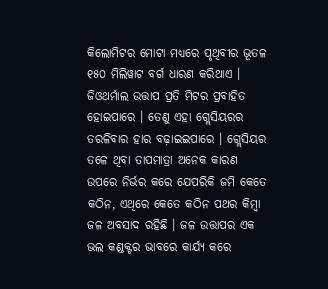କିଲୋମିଟର ମୋଟା ମଧ୍ୟରେ ପୃଥିବୀର ଭୂତଳ ୧୫୦ ମିଲିୱାଟ ବର୍ଗ ଧାରଣ କରିଥାଏ । ଜିଓଥର୍ମାଲ ଉତ୍ତାପ ପ୍ରତି ମିଟର ପ୍ରବାହିତ ହୋଇପାରେ । ତେଣୁ ଏହା ଗ୍ଲେସିୟରର ତରଳିବାର ହାର ବଢ଼ାଇଇପାରେ । ଗ୍ଲେସିୟର ତଳେ ଥିବା ତାପମାତ୍ରା ଅନେକ କାରଣ ଉପରେ ନିର୍ଭର କରେ ଯେପରିକି ଜମି କେତେ କଠିନ, ଏଥିରେ କେତେ କଠିନ ପଥର କିମ୍ବା ଜଳ ଅବସାଦ ରହିଛି । ଜଳ ଉତ୍ତାପର ଏକ ଭଲ କଣ୍ଡକ୍ଟର ଭାବରେ କାର୍ଯ୍ୟ କରେ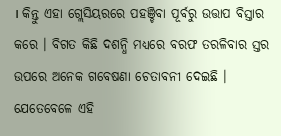। କିନ୍ତୁ ଏହା ଗ୍ଲେସିୟରରେ ପହଞ୍ଚିବା ପୂର୍ବରୁ ଉତ୍ତାପ ବିସ୍ତାର କରେ । ବିଗତ କିଛି ଦଶନ୍ଧି ମଧ୍ୟରେ ବରଫ ତରଳିବାର ସ୍ତର ଉପରେ ଅନେକ ଗବେଷଣା ଚେତାବନୀ ଦେଇଛି । ଯେତେବେଳେ ଏହି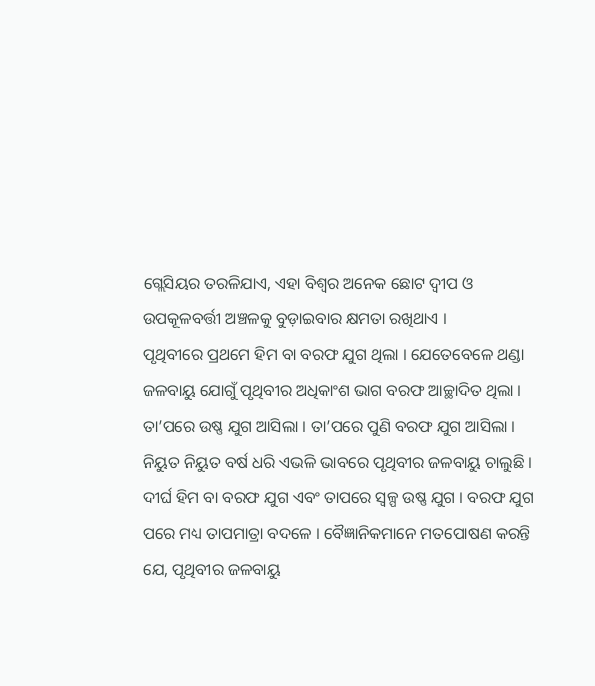ଗ୍ଲେସିୟର ତରଳିଯାଏ, ଏହା ବିଶ୍ୱର ଅନେକ ଛୋଟ ଦ୍ୱୀପ ଓ ଉପକୂଳବର୍ତ୍ତୀ ଅଞ୍ଚଳକୁ ବୁଡ଼ାଇବାର କ୍ଷମତା ରଖିଥାଏ ।
ପୃଥିବୀରେ ପ୍ରଥମେ ହିମ ବା ବରଫ ଯୁଗ ଥିଲା । ଯେତେବେଳେ ଥଣ୍ଡା ଜଳବାୟୁ ଯୋଗୁଁ ପୃଥିବୀର ଅଧିକାଂଶ ଭାଗ ବରଫ ଆଚ୍ଛାଦିତ ଥିଲା । ତା’ପରେ ଉଷ୍ଣ ଯୁଗ ଆସିଲା । ତା’ପରେ ପୁଣି ବରଫ ଯୁଗ ଆସିଲା । ନିୟୁତ ନିୟୁତ ବର୍ଷ ଧରି ଏଭଳି ଭାବରେ ପୃଥିବୀର ଜଳବାୟୁ ଚାଲୁଛି । ଦୀର୍ଘ ହିମ ବା ବରଫ ଯୁଗ ଏବଂ ତାପରେ ସ୍ୱଳ୍ପ ଉଷ୍ଣ ଯୁଗ । ବରଫ ଯୁଗ ପରେ ମଧ୍ୟ ତାପମାତ୍ରା ବଦଳେ । ବୈଜ୍ଞାନିକମାନେ ମତପୋଷଣ କରନ୍ତି ଯେ, ପୃଥିବୀର ଜଳବାୟୁ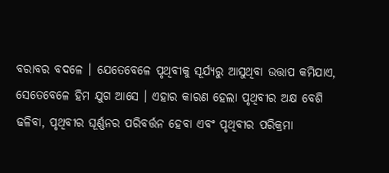ବରାବର ବଦଳେ । ଯେତେବେଳେ ପୃଥିବୀକୁ ସୂର୍ଯ୍ୟରୁ ଆସୁଥିବା ଉତ୍ତାପ କମିଯାଏ, ସେତେବେଳେ ହିମ ଯୁଗ ଆସେ । ଏହାର କାରଣ ହେଲା ପୃଥିବୀର ଅକ୍ଷ ବେଶି ଢଳିବା, ପୃଥିବୀର ଘୂର୍ଣ୍ଣନର ପରିବର୍ତ୍ତନ ହେବା ଏବଂ ପୃଥିବୀର ପରିକ୍ରମା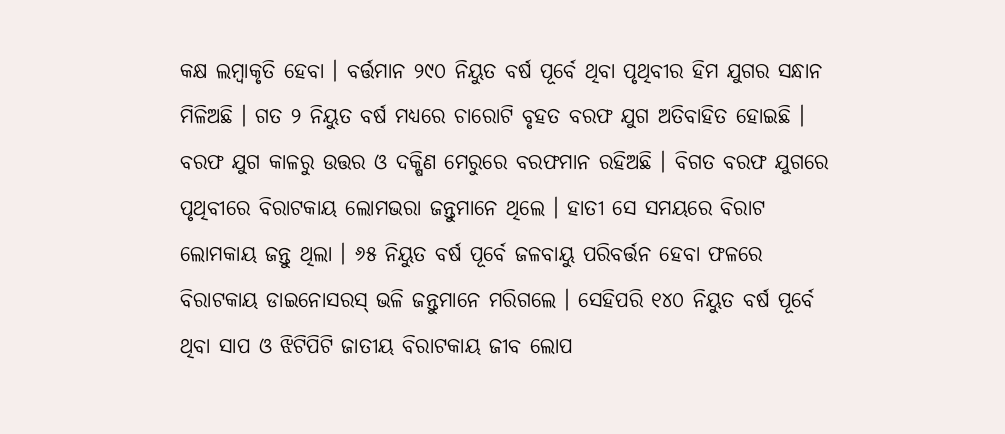କକ୍ଷ ଲମ୍ବାକୃତି ହେବା । ବର୍ତ୍ତମାନ ୨୯୦ ନିୟୁତ ବର୍ଷ ପୂର୍ବେ ଥିବା ପୃଥିବୀର ହିମ ଯୁଗର ସନ୍ଧାନ ମିଳିଅଛି । ଗତ ୨ ନିୟୁତ ବର୍ଷ ମଧ୍ୟରେ ଚାରୋଟି ବୃହତ ବରଫ ଯୁଗ ଅତିବାହିତ ହୋଇଛି । ବରଫ ଯୁଗ କାଳରୁ ଉତ୍ତର ଓ ଦକ୍ଷିଣ ମେରୁରେ ବରଫମାନ ରହିଅଛି । ବିଗତ ବରଫ ଯୁଗରେ ପୃଥିବୀରେ ବିରାଟକାୟ ଲୋମଭରା ଜନ୍ତୁମାନେ ଥିଲେ । ହାତୀ ସେ ସମୟରେ ବିରାଟ ଲୋମକାୟ ଜନ୍ତୁ ଥିଲା । ୬୫ ନିୟୁତ ବର୍ଷ ପୂର୍ବେ ଜଳବାୟୁ ପରିବର୍ତ୍ତନ ହେବା ଫଳରେ ବିରାଟକାୟ ଡାଇନୋସରସ୍ ଭଳି ଜନ୍ତୁମାନେ ମରିଗଲେ । ସେହିପରି ୧୪୦ ନିୟୁତ ବର୍ଷ ପୂର୍ବେ ଥିବା ସାପ ଓ ଝିଟିପିଟି ଜାତୀୟ ବିରାଟକାୟ ଜୀବ ଲୋପ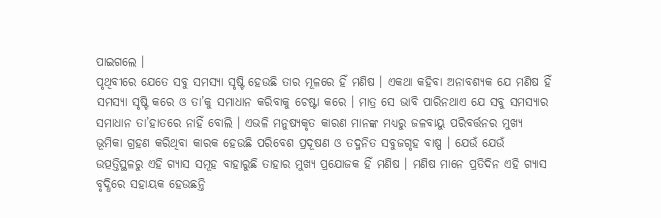ପାଇଗଲେ ।
ପୃଥିବୀରେ ଯେତେ ସବୁ ସମସ୍ୟା ସୃଷ୍ଟି ହେଉଛି ତାର ମୂଳରେ ହିଁ ମଣିଷ । ଏକଥା କହିବା ଅନାବଶ୍ୟକ ଯେ ମଣିଷ ହିଁ ସମସ୍ୟା ସୃଷ୍ଟି କରେ ଓ ତା’କୁ ସମାଧାନ କରିବାକୁ ଚେଷ୍ଟା କରେ । ମାତ୍ର ସେ ଭାବି ପାରିନଥାଏ ଯେ ସବୁ ସମସ୍ୟାର ସମାଧାନ ତା’ହାତରେ ନାହିଁ ବୋଲି । ଏଭଳି ମନୁଷ୍ୟକୃତ କାରଣ ମାନଙ୍କ ମଧ୍ୟରୁ ଜଳବାୟୁ ପରିବର୍ତ୍ତନର ମୁଖ୍ୟ ଭୂମିକା ଗ୍ରହଣ କରିଥିବା କାରକ ହେଉଛି ପରିବେଶ ପ୍ରଦୂଷଣ ଓ ତଦ୍ଜନିତ ସବୁଜଗୃହ ବାଷ୍ପ । ଯେଉଁ ଯେଉଁ ଉତ୍ପତ୍ତିସ୍ଥଳରୁ ଏହି ଗ୍ୟାସ ସମୂହ ବାହାରୁଛି ତାହାର ମୁଖ୍ୟ ପ୍ରଯୋଜକ ହିଁ ମଣିଷ । ମଣିଷ ମାନେ ପ୍ରତିଦିନ ଏହି ଗ୍ୟାସ ବୃଦ୍ଧିରେ ସହାୟକ ହେଉଛନ୍ତି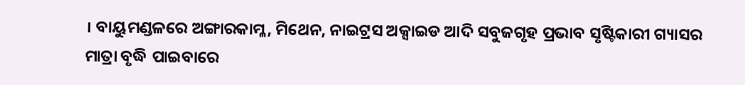। ବାୟୁମଣ୍ଡଳରେ ଅଙ୍ଗାରକାମ୍ଳ, ମିଥେନ, ନାଇଟ୍ରସ ଅକ୍ସାଇଡ ଆଦି ସବୁଜଗୃହ ପ୍ରଭାବ ସୃଷ୍ଟିକାରୀ ଗ୍ୟାସର ମାତ୍ରା ବୃଦ୍ଧି ପାଇବାରେ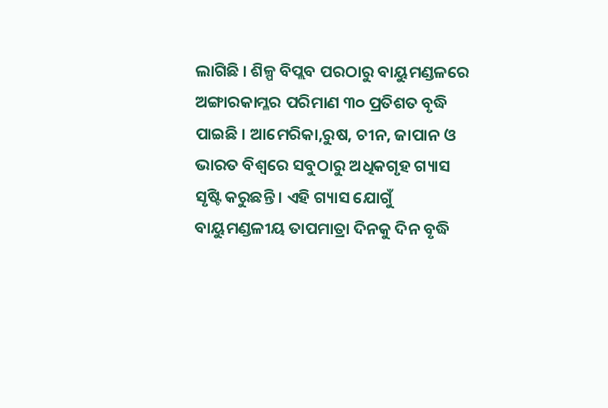ଲାଗିଛି । ଶିଳ୍ପ ବିପ୍ଲବ ପରଠାରୁ ବାୟୁମଣ୍ଡଳରେ ଅଙ୍ଗାରକାମ୍ଳର ପରିମାଣ ୩୦ ପ୍ରତିଶତ ବୃଦ୍ଧି ପାଇଛି । ଆମେରିକା,ରୁଷ, ଚୀନ, ଜାପାନ ଓ ଭାରତ ବିଶ୍ୱରେ ସବୁଠାରୁ ଅଧିକଗୃହ ଗ୍ୟାସ ସୃଷ୍ଟି କରୁଛନ୍ତି । ଏହି ଗ୍ୟାସ ଯୋଗୁଁ ବାୟୁମଣ୍ଡଳୀୟ ତାପମାତ୍ରା ଦିନକୁ ଦିନ ବୃଦ୍ଧି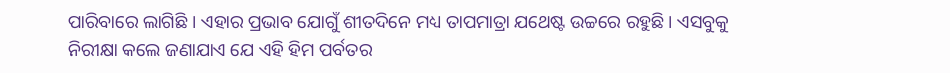ପାରିବାରେ ଲାଗିଛି । ଏହାର ପ୍ରଭାବ ଯୋଗୁଁ ଶୀତଦିନେ ମଧ୍ୟ ତାପମାତ୍ରା ଯଥେଷ୍ଟ ଉଚ୍ଚରେ ରହୁଛି । ଏସବୁକୁ ନିରୀକ୍ଷା କଲେ ଜଣାଯାଏ ଯେ ଏହି ହିମ ପର୍ବତର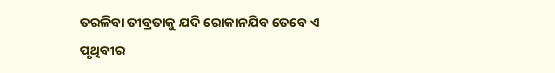ତରଳିବା ତୀବ୍ରତାକୁ ଯଦି ରୋକାନଯିବ ତେବେ ଏ ପୃଥିବୀର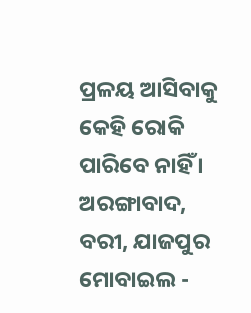ପ୍ରଳୟ ଆସିବାକୁ କେହି ରୋକି ପାରିବେ ନାହିଁ ।
ଅରଙ୍ଗାବାଦ, ବରୀ, ଯାଜପୁର
ମୋବାଇଲ -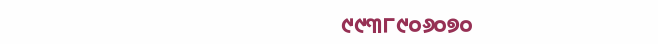୯୯୩୮୯୦୬୦୭୦